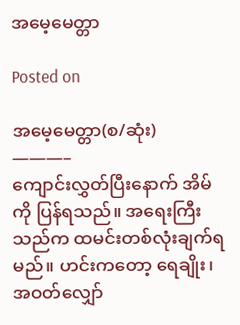အမေ့မေတ္တာ

Posted on

အမေ့မေတ္တာ(စ/ဆုံး)
———–
ကျောင်းလွှတ်ပြီးနောက် အိမ်ကို ပြန်ရသည်။ အရေးကြီးသည်က ထမင်းတစ်လုံးချက်ရမည်။ ဟင်းကတော့ ရေချိုး၊ အဝတ်လျှော်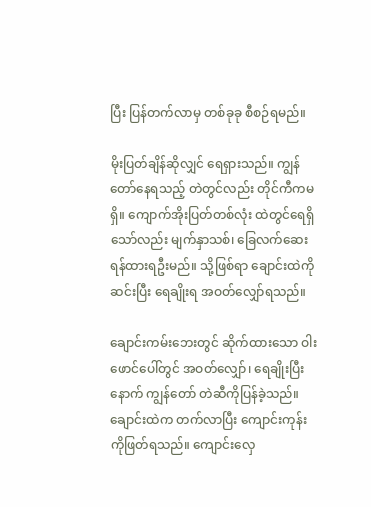ပြီး ပြန်တက်လာမှ တစ်ခုခု စီစဉ်ရမည်။

မိုးပြတ်ချိန်ဆိုလျှင် ရေရှားသည်။ ကျွန်တော်နေရသည့် တဲတွင်လည်း တိုင်ကီကမရှိ။ ကျောက်အိုးပြတ်တစ်လုံး ထဲတွင်ရေရှိသော်လည်း မျက်နှာသစ်၊ ခြေလက်ဆေးရန်ထားရဦးမည်။ သို့ဖြစ်ရာ ချောင်းထဲကိုဆင်းပြီး ရေချိုးရ အဝတ်လျှော်ရသည်။

ချောင်းကမ်းဘေးတွင် ဆိုက်ထားသော ဝါးဖောင်ပေါ်တွင် အဝတ်လျှော်၊ ရေချိုးပြီးနောက် ကျွန်တော် တဲဆီကိုပြန်ခဲ့သည်။ ချောင်းထဲက တက်လာပြီး ကျောင်းကုန်းကိုဖြတ်ရသည်။ ကျောင်းလှေ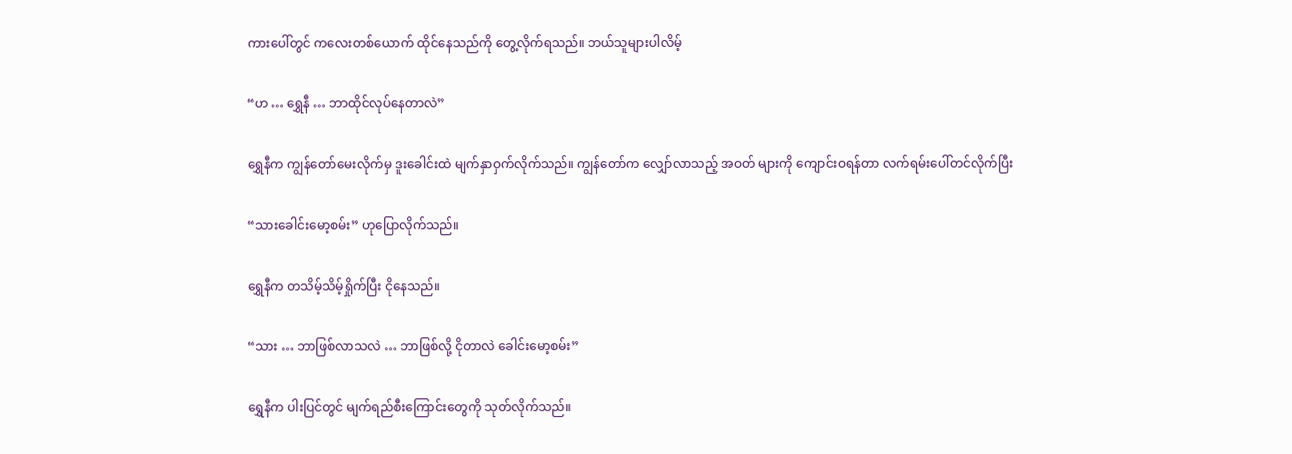ကားပေါ်တွင် ကလေးတစ်ယောက် ထိုင်နေသည်ကို တွေ့လိုက်ရသည်။ ဘယ်သူများပါလိမ့်

“ဟ … ရွှေနီ … ဘာထိုင်လုပ်နေတာလဲ”

ရွှေနီက ကျွန်တော်မေးလိုက်မှ ဒူးခေါင်းထဲ မျက်နှာဝှက်လိုက်သည်။ ကျွန်တော်က လျှော်လာသည့် အဝတ် များကို ကျောင်းဝရန်တာ လက်ရမ်းပေါ်တင်လိုက်ပြီး

“သားခေါင်းမော့စမ်း” ဟုပြောလိုက်သည်။

ရွှေနီက တသိမ့်သိမ့်ရှိုက်ပြီး ငိုနေသည်။

“သား … ဘာဖြစ်လာသလဲ … ဘာဖြစ်လို့ ငိုတာလဲ ခေါင်းမော့စမ်း”

ရွှေနီက ပါးပြင်တွင် မျက်ရည်စီးကြောင်းတွေကို သုတ်လိုက်သည်။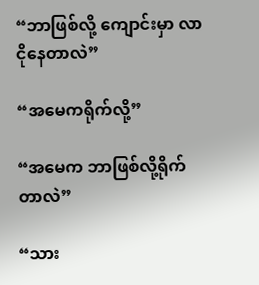“ဘာဖြစ်လို့ ကျောင်းမှာ လာငိုနေတာလဲ”

“အမေကရိုက်လို့”

“အမေက ဘာဖြစ်လို့ရိုက်တာလဲ”

“သား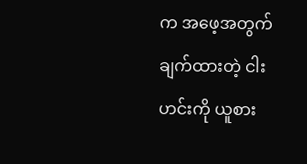က အဖေ့အတွက် ချက်ထားတဲ့ ငါးဟင်းကို ယူစား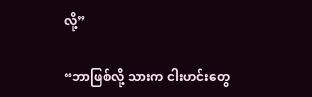လို့”

“ဘာဖြစ်လို့ သားက ငါးဟင်းတွေ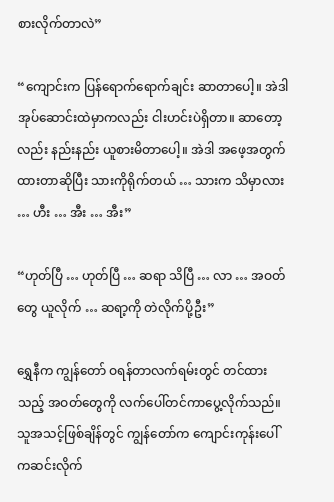စားလိုက်တာလဲ”

“ကျောင်းက ပြန်ရောက်ရောက်ချင်း ဆာတာပေါ့။ အဲဒါ အုပ်ဆောင်းထဲမှာကလည်း ငါးဟင်းပဲရှိတာ။ ဆာတော့ လည်း နည်းနည်း ယူစားမိတာပေါ့။ အဲဒါ အဖေ့အတွက်ထားတာဆိုပြီး သားကိုရိုက်တယ် … သားက သိမှာလား … ဟီး … အီး … အီး”

“ဟုတ်ပြီ … ဟုတ်ပြီ … ဆရာ သိပြီ … လာ … အဝတ်တွေ ယူလိုက် … ဆရာ့ကို တဲလိုက်ပို့ဦး”

ရွှေနီက ကျွန်တော် ဝရန်တာလက်ရမ်းတွင် တင်ထားသည့် အဝတ်တွေကို လက်ပေါ်တင်ကာပွေ့လိုက်သည်။ သူအသင့်ဖြစ်ချိန်တွင် ကျွန်တော်က ကျောင်းကုန်းပေါ်ကဆင်းလိုက်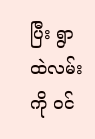ပြီး ရွာထဲလမ်းကို ဝင်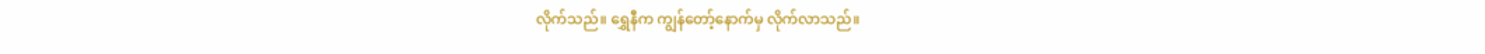လိုက်သည်။ ရွှေနီက ကျွန်တော့်နောက်မှ လိုက်လာသည်။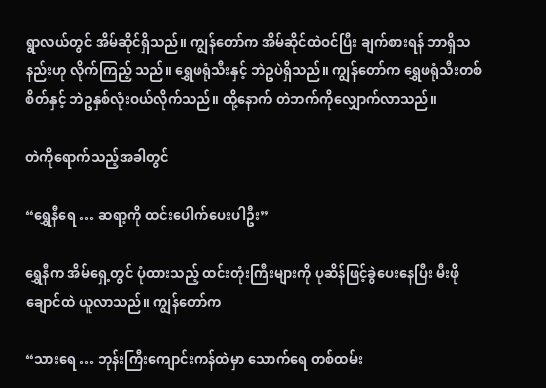ရွာလယ်တွင် အိမ်ဆိုင်ရှိသည်။ ကျွန်တော်က အိမ်ဆိုင်ထဲဝင်ပြီး ချက်စားရန် ဘာရှိသနည်းဟု လိုက်ကြည့် သည်။ ရွှေဖရုံသီးနှင့် ဘဲဥပဲရှိသည်။ ကျွန်တော်က ရွှေဖရုံသီးတစ်စိတ်နှင့် ဘဲဥနှစ်လုံးဝယ်လိုက်သည်။ ထို့နောက် တဲဘက်ကိုလျှောက်လာသည်။

တဲကိုရောက်သည့်အခါတွင်

“ရွှေနီရေ … ဆရာ့ကို ထင်းပေါက်ပေးပါဦး”

ရွှေနီက အိမ်ရှေ့တွင် ပုံထားသည့် ထင်းတုံးကြီးများကို ပုဆိန်ဖြင့်ခွဲပေးနေပြီး မီးဖိုချောင်ထဲ ယူလာသည်။ ကျွန်တော်က

“သားရေ … ဘုန်းကြီးကျောင်းကန်ထဲမှာ သောက်ရေ တစ်ထမ်း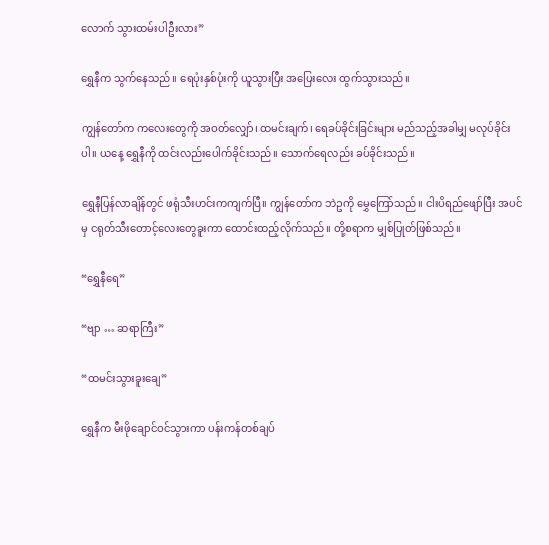လောက် သွားထမ်းပါဦးလား”

ရွှေနီက သွက်နေသည်။ ရေပုံးနှစ်ပုံးကို ယူသွားပြီး အပြေးလေး ထွက်သွားသည်။

ကျွန်တော်က ကလေးတွေကို အဝတ်လျှော်၊ ထမင်းချက်၊ ရေခပ်ခိုင်းခြင်းများ မည်သည့်အခါမျှ မလုပ်ခိုင်းပါ။ ယနေ့ ရွှေနီကို ထင်းလည်းပေါက်ခိုင်းသည်။ သောက်ရေလည်း ခပ်ခိုင်းသည်။

ရွှေနီပြန်လာချိန်တွင် ဖရုံသီးဟင်းကကျက်ပြီ။ ကျွန်တော်က ဘဲဥကို မွှေကြော်သည်။ ငါးပိရည်ဖျော်ပြီး အပင်မှ ငရုတ်သီးတောင့်လေးတွေခူးကာ ထောင်းထည့်လိုက်သည်။ တို့စရာက မျှစ်ပြုတ်ဖြစ်သည်။

“ရွှေနီရေ”

“ဗျာ … ဆရာကြီး”

“ထမင်းသွားခူးချေ”

ရွှေနီက မီးဖိုချောင်ဝင်သွားကာ ပန်းကန်တစ်ချပ်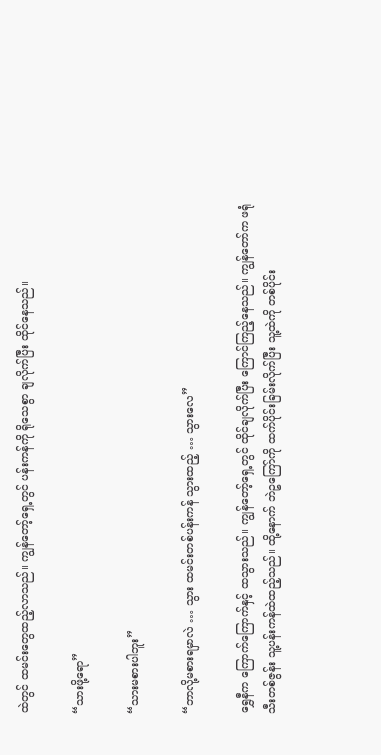ထဲတွင် ထမင်းတွေထည့်လာသည်။ ကျွန်တော့်ရှေ့တွင် ပန်းကန်ကို ရိုသေစွာ ချလိုက်ပြီး ထိုင်နေသည်။

“သားဖို့ရော”

“သားမစားပါဘူး”

“ဘာလို့မစားရမှာလဲ … သွား ထမင်းတစ်ပန်းကန် သွားထည့် … သွားလေ”

ရွှေနီက ကြောက်ကြောက်နှင့် ထသွားသည်။ ကျွန်တော့်ရှေ့တွင် ထိုင်ချလိုက်ပြီး ကြောင်ကြည့်နေသည်။ ကျွန်တော်က ဖရုံသီးတစ်ဇွန်း သူ့ပန်းကန်ထဲထည့်သည်။ ထို့နောက် ဘဲဥကြော်ကို ထက်ပိုင်းခြမ်းလိုက်ပြီး သူ့ထဲကို တစ်ပိုင်း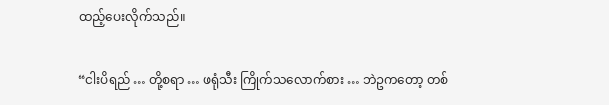ထည့်ပေးလိုက်သည်။

“ငါးပိရည် … တို့စရာ … ဖရုံသီး ကြိုက်သလောက်စား … ဘဲဥကတော့ တစ်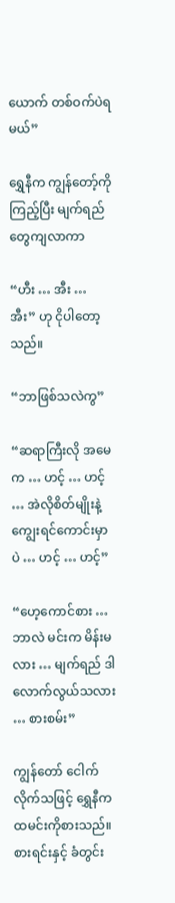ယောက် တစ်ဝက်ပဲရမယ်”

ရွှေနီက ကျွန်တော့်ကိုကြည့်ပြီး မျက်ရည်တွေကျလာကာ

“ဟီး … အီး … အီး” ဟု ငိုပါတော့သည်။

“ဘာဖြစ်သလဲကွ”

“ဆရာကြီးလို အမေက … ဟင့် … ဟင့် … အဲလိုစိတ်မျိုးနဲ့ ကျွေးရင်ကောင်းမှာပဲ … ဟင့် … ဟင့်”

“ဟေ့ကောင်စား … ဘာလဲ မင်းက မိန်းမလား … မျက်ရည် ဒါလောက်လွယ်သလား … စားစမ်း”

ကျွန်တော် ငေါက်လိုက်သဖြင့် ရွှေနီက ထမင်းကိုစားသည်။ စားရင်းနှင့် ခံတွင်း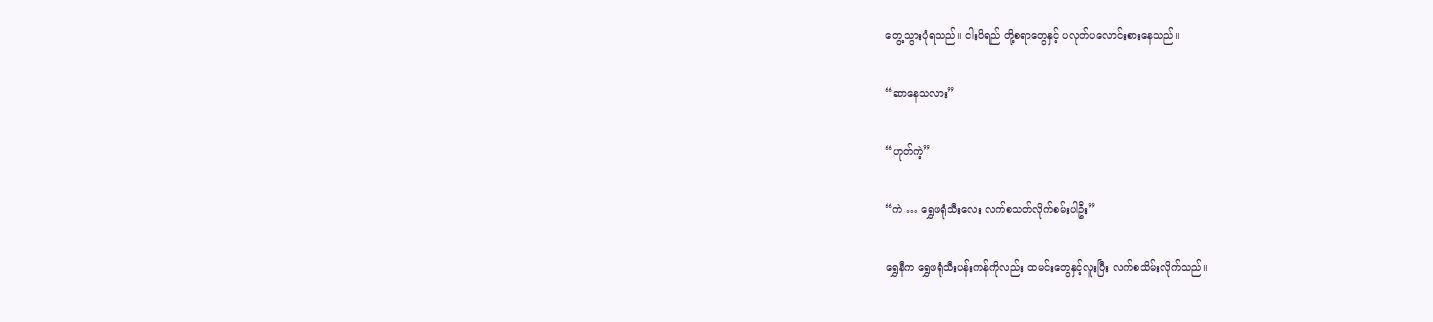တွေ့သွားပုံရသည်။ ငါးပိရည် တို့စရာတွေနှင့် ပလုတ်ပလောင်းစားနေသည်။

“ဆာနေသလား”

“ဟုတ်ကဲ့”

“ကဲ … ရွှေဖရုံသီးလေး လက်စသတ်လိုက်စမ်းပါဦး”

ရွှေနီက ရွှေဖရုံသီးပန်းကန်ကိုလည်း ထမင်းတွေနှင့်လူးပြီး လက်စသိမ်းလိုက်သည်။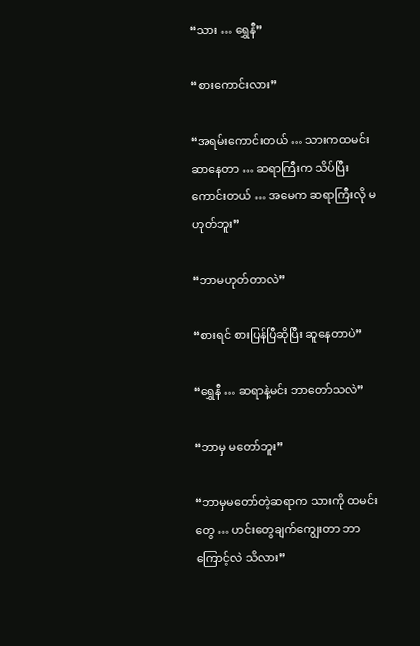“သား … ရွှေနီ”

“စားကောင်းလား”

“အရမ်းကောင်းတယ် … သားကထမင်းဆာနေတာ … ဆရာကြီးက သိပ်ပြီးကောင်းတယ် … အမေက ဆရာကြီးလို မဟုတ်ဘူး”

“ဘာမဟုတ်တာလဲ”

“စားရင် စားပြန်ပြီဆိုပြီး ဆူနေတာပဲ”

“ရွှေနီ … ဆရာနဲ့မင်း ဘာတော်သလဲ”

“ဘာမှ မတော်ဘူး”

“ဘာမှမတော်တဲ့ဆရာက သားကို ထမင်းတွေ … ဟင်းတွေချက်ကျွေးတာ ဘာကြောင့်လဲ သိလား”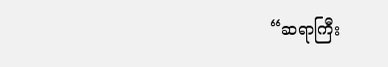“ဆရာကြီး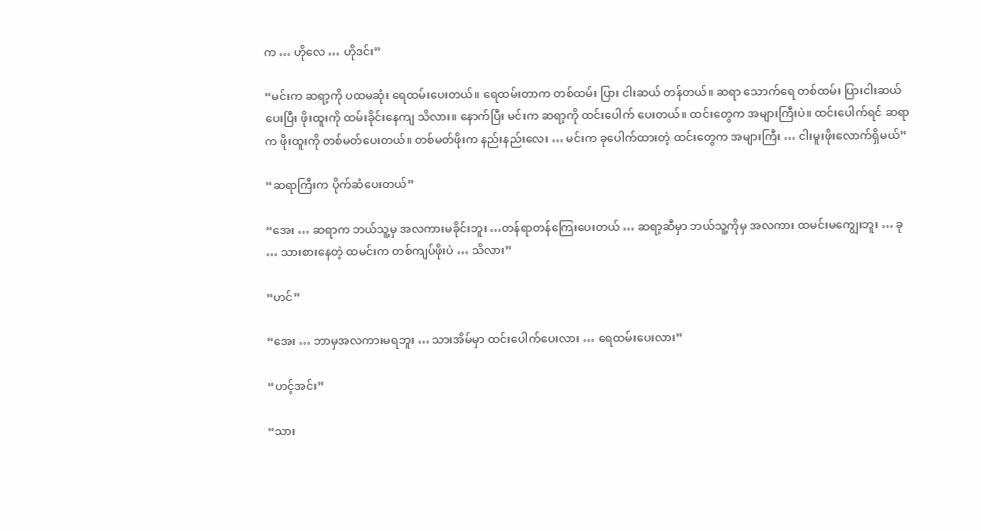က … ဟိုလေ … ဟိုဒင်း”

“မင်းက ဆရာ့ကို ပထမဆုံး ရေထမ်းပေးတယ်။ ရေထမ်းတာက တစ်ထမ်း ပြား ငါးဆယ် တန်တယ်။ ဆရာ သောက်ရေ တစ်ထမ်း ပြားငါးဆယ်ပေးပြီး ဖိုးထူးကို ထမ်းခိုင်းနေကျ သိလား။ နောက်ပြီး မင်းက ဆရာ့ကို ထင်းပေါက် ပေးတယ်။ ထင်းတွေက အများကြီးပဲ။ ထင်းပေါက်ရင် ဆရာက ဖိုးထူးကို တစ်မတ်ပေးတယ်။ တစ်မတ်ဖိုးက နည်းနည်းလေး … မင်းက ခုပေါက်ထားတဲ့ ထင်းတွေက အများကြီး … ငါးမူးဖိုးလောက်ရှိမယ်”

“ဆရာကြီးက ပိုက်ဆံပေးတယ်”

“အေး … ဆရာက ဘယ်သူ့မှ အလကားမခိုင်းဘူး …တန်ရာတန်ကြေးပေးတယ် … ဆရာ့ဆီမှာ ဘယ်သူ့ကိုမှ အလကား ထမင်းမကျွေးဘူး … ခု … သားစားနေတဲ့ ထမင်းက တစ်ကျပ်ဖိုးပဲ … သိလား”

“ဟင်”

“အေး … ဘာမှအလကားမရဘူး … သားအိမ်မှာ ထင်းပေါက်ပေးလား … ရေထမ်းပေးလား”

“ဟင့်အင်း”

“သား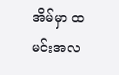အိမ်မှာ ထမင်းအလ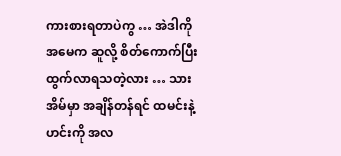ကားစားရတာပဲကွ … အဲဒါကို အမေက ဆူလို့ စိတ်ကောက်ပြီး ထွက်လာရသတဲ့လား … သားအိမ်မှာ အချိန်တန်ရင် ထမင်းနဲ့ဟင်းကို အလ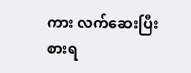ကား လက်ဆေးပြီး စားရ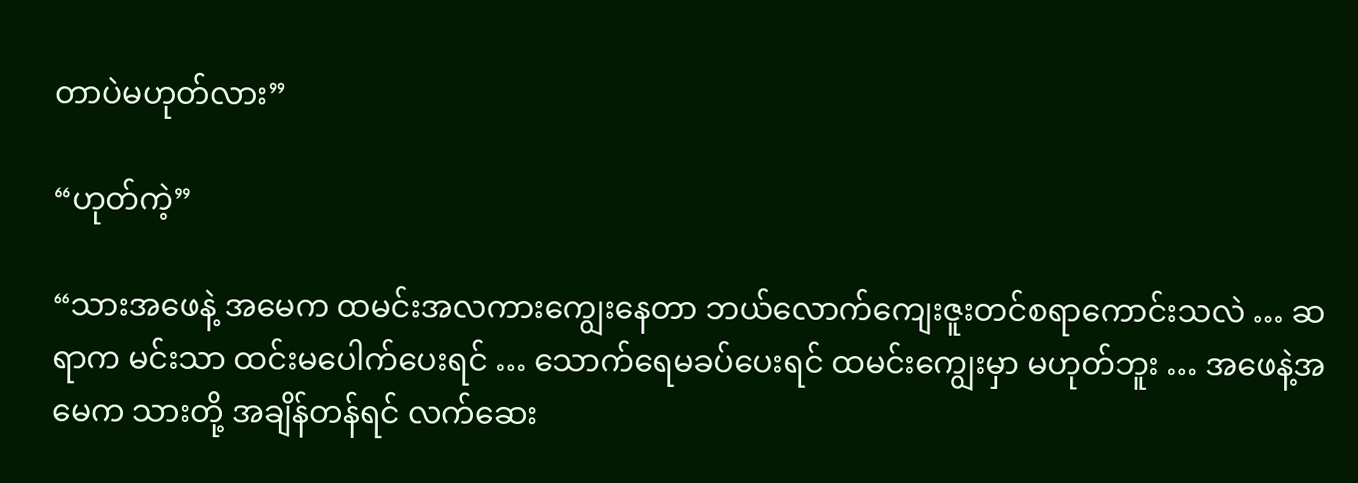တာပဲမဟုတ်လား”

“ဟုတ်ကဲ့”

“သားအဖေနဲ့ အမေက ထမင်းအလကားကျွေးနေတာ ဘယ်လောက်ကျေးဇူးတင်စရာကောင်းသလဲ … ဆရာက မင်းသာ ထင်းမပေါက်ပေးရင် … သောက်ရေမခပ်ပေးရင် ထမင်းကျွေးမှာ မဟုတ်ဘူး … အဖေနဲ့အမေက သားတို့ အချိန်တန်ရင် လက်ဆေး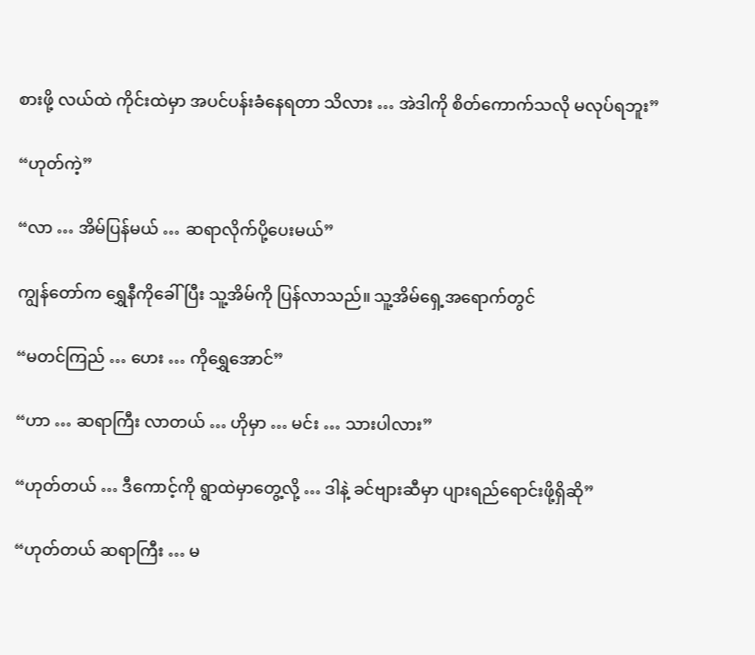စားဖို့ လယ်ထဲ ကိုင်းထဲမှာ အပင်ပန်းခံနေရတာ သိလား … အဲဒါကို စိတ်ကောက်သလို မလုပ်ရဘူး”

“ဟုတ်ကဲ့”

“လာ … အိမ်ပြန်မယ် … ဆရာလိုက်ပို့ပေးမယ်”

ကျွန်တော်က ရွှေနီကိုခေါ်ပြီး သူ့အိမ်ကို ပြန်လာသည်။ သူ့အိမ်ရှေ့အရောက်တွင်

“မတင်ကြည် … ဟေး … ကိုရွှေအောင်”

“ဟာ … ဆရာကြီး လာတယ် … ဟိုမှာ … မင်း … သားပါလား”

“ဟုတ်တယ် … ဒီကောင့်ကို ရွာထဲမှာတွေ့လို့ … ဒါနဲ့ ခင်ဗျားဆီမှာ ပျားရည်ရောင်းဖို့ရှိဆို”

“ဟုတ်တယ် ဆရာကြီး … မ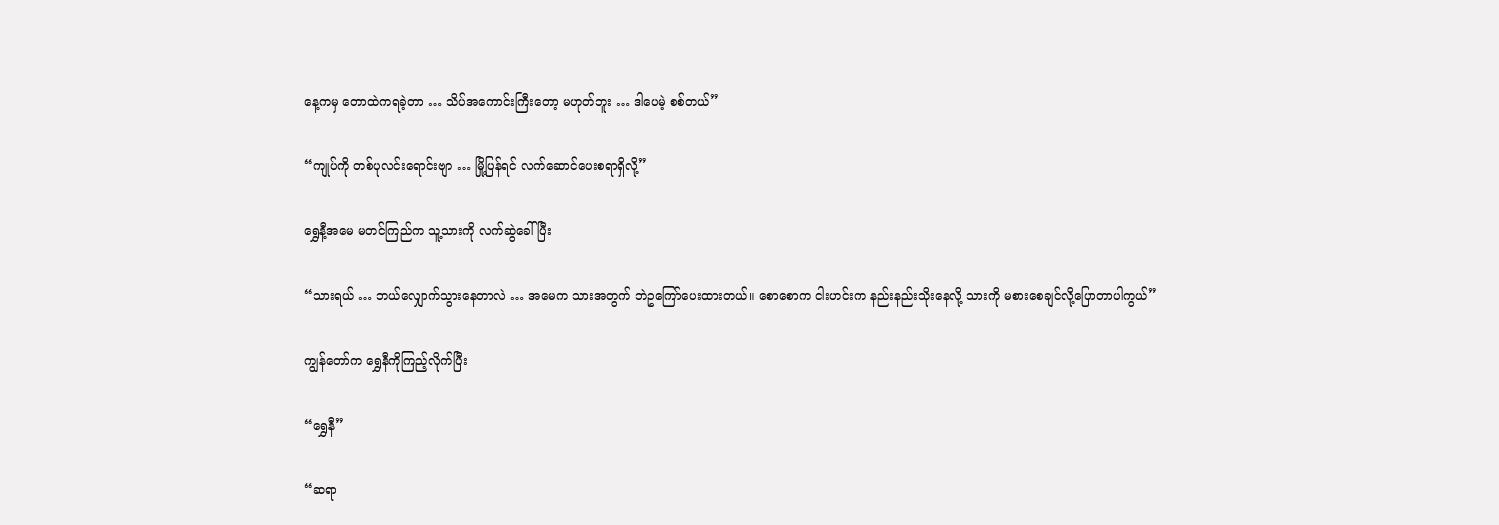နေ့ကမှ တောထဲကရခဲ့တာ … သိပ်အကောင်းကြီးတော့ မဟုတ်ဘူး … ဒါပေမဲ့ စစ်တယ်”

“ကျုပ်ကို တစ်ပုလင်းရောင်းဗျာ … မြို့ပြန်ရင် လက်ဆောင်ပေးစရာရှိလို့”

ရွှေနီ့အမေ မတင်ကြည်က သူ့သားကို လက်ဆွဲခေါ်ပြီး

“သားရယ် … ဘယ်လျှောက်သွားနေတာလဲ … အမေက သားအတွက် ဘဲဥကြော်ပေးထားတယ်။ စောစောက ငါးဟင်းက နည်းနည်းသိုးနေလို့ သားကို မစားစေချင်လို့ပြောတာပါကွယ်”

ကျွန်တော်က ရွှေနီကိုကြည့်လိုက်ပြီး

“ရွှေနီ”

“ဆရာ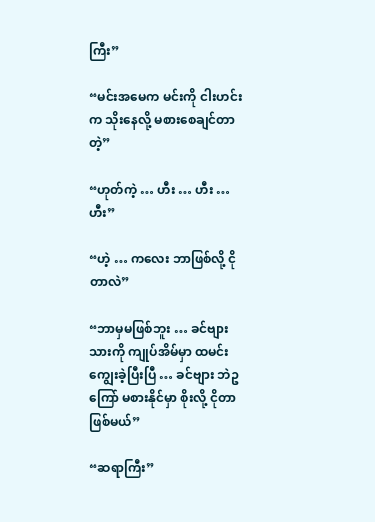ကြီး”

“မင်းအမေက မင်းကို ငါးဟင်းက သိုးနေလို့ မစားစေချင်တာတဲ့”

“ဟုတ်ကဲ့ … ဟီး … ဟီး … ဟီး”

“ဟဲ့ … ကလေး ဘာဖြစ်လို့ ငိုတာလဲ”

“ဘာမှမဖြစ်ဘူး … ခင်ဗျားသားကို ကျုပ်အိမ်မှာ ထမင်းကျွေးခဲ့ပြီးပြီ … ခင်ဗျား ဘဲဥကြော် မစားနိုင်မှာ စိုးလို့ ငိုတာဖြစ်မယ်”

“ဆရာကြီး”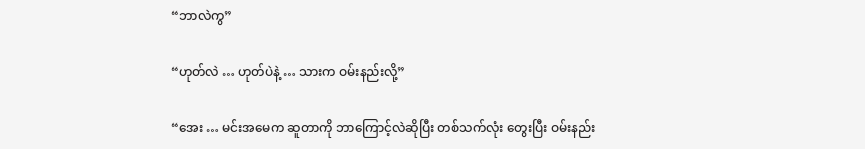“ဘာလဲကွ”

“ဟုတ်လဲ … ဟုတ်ပဲနဲ့ … သားက ဝမ်းနည်းလို့”

“အေး … မင်းအမေက ဆူတာကို ဘာကြောင့်လဲဆိုပြီး တစ်သက်လုံး တွေးပြီး ဝမ်းနည်း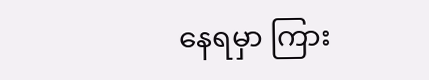နေရမှာ ကြား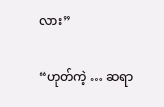လား”

“ဟုတ်ကဲ့ … ဆရာ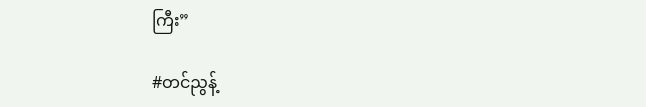ကြီး”

#တင်ညွန့်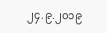၂၄.၉.၂၀၁၉